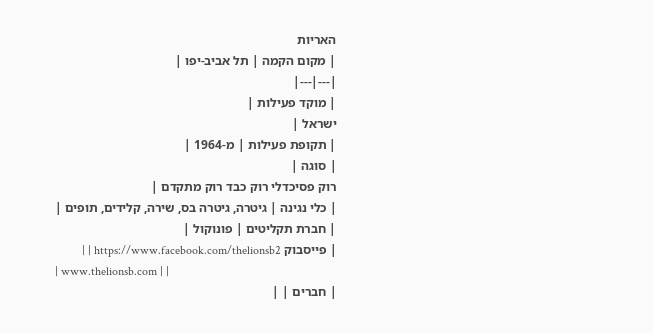האריות
| מקום הקמה | תל אביב-יפו |
|---|---|
| מוקד פעילות |
ישראל |
| תקופת פעילות | מ-1964 |
| סוגה |
רוק פסיכדלי רוק כבד רוק מתקדם |
| כלי נגינה | גיטרה, גיטרה בס, שירה, קלידים, תופים |
| חברת תקליטים | פונוקול |
| פייסבוק https://www.facebook.com/thelionsb2 | |
| www.thelionsb.com | |
| חברים | |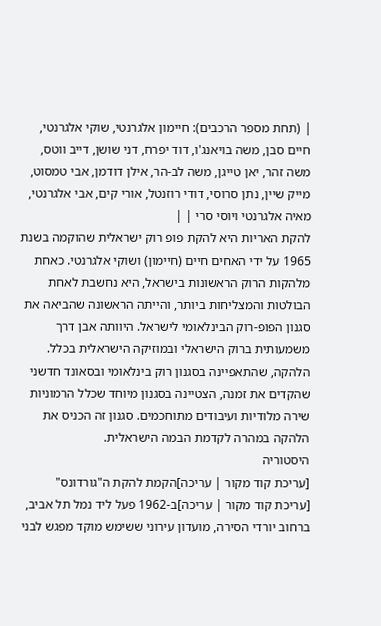| (תחת מספר הרכבים): חיימון אלגרנטי, שוקי אלגרנטי, חיים סבן, משה בויאנג'ו, דוד יפרח, דני שושן, דייב ווטס, משה זהר, יאן טייגן, משה לב-הר, אילן דודמן, אבי טמסוט, מייק שיין, נתן סרוסי, דודי רוזנטל, אורי קים, אבי אלגרנטי, מאיה אלגרנטי ויוסי סרי | |
להקת האריות היא להקת פופ רוק ישראלית שהוקמה בשנת 1965 על ידי האחים חיים (חיימון) ושוקי אלגרנטי. כאחת מלהקות הרוק הראשונות בישראל, היא נחשבת לאחת הבולטות והמצליחות ביותר, והייתה הראשונה שהביאה את סגנון הפופ-רוק הבינלאומי לישראל. היוותה אבן דרך משמעותית ברוק הישראלי ובמוזיקה הישראלית בכלל.
הלהקה, שהתאפיינה בסגנון רוק בינלאומי ובסאונד חדשני שהקדים את זמנה, הצטיינה בסגנון מיוחד שכלל הרמוניות שירה מלודיות ועיבודים מתוחכמים. סגנון זה הכניס את הלהקה במהרה לקדמת הבמה הישראלית.
היסטוריה
[עריכת קוד מקור | עריכה]הקמת להקת ה"גורדונס"
[עריכת קוד מקור | עריכה]ב-1962 פעל ליד נמל תל אביב, ברחוב יורדי הסירה, מועדון עירוני ששימש מוקד מפגש לבני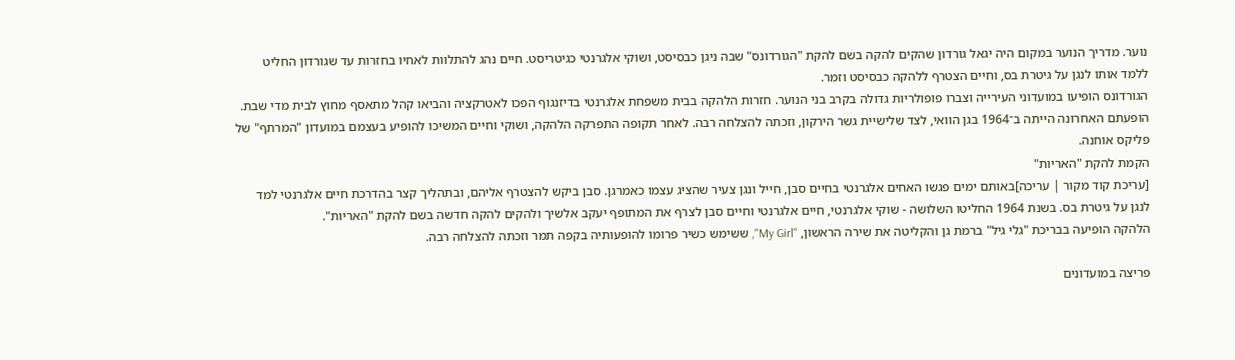נוער. מדריך הנוער במקום היה יגאל גורדון שהקים להקה בשם להקת "הגורדונס" שבה ניגן כבסיסט, ושוקי אלגרנטי כגיטריסט. חיים נהג להתלוות לאחיו בחזרות עד שגורדון החליט ללמד אותו לנגן על גיטרת בס, וחיים הצטרף ללהקה כבסיסט וזמר.
הגורדונס הופיעו במועדוני העירייה וצברו פופולריות גדולה בקרב בני הנוער. חזרות הלהקה בבית משפחת אלגרנטי בדיזנגוף הפכו לאטרקציה והביאו קהל מתאסף מחוץ לבית מדי שבת. הופעתם האחרונה הייתה ב־1964 בגן הוואי, לצד שלישיית גשר הירקון, וזכתה להצלחה רבה. לאחר תקופה התפרקה הלהקה, ושוקי וחיים המשיכו להופיע בעצמם במועדון "המרתף" של פליקס אוחנה.
הקמת להקת "האריות"
[עריכת קוד מקור | עריכה]באותם ימים פגשו האחים אלגרנטי בחיים סבן, חייל ונגן צעיר שהציג עצמו כאמרגן. סבן ביקש להצטרף אליהם, ובתהליך קצר בהדרכת חיים אלגרנטי למד לנגן על גיטרת בס. בשנת 1964 החליטו השלושה - שוקי אלגרנטי, חיים אלגרנטי וחיים סבן לצרף את המתופף יעקב אלשיך ולהקים להקה חדשה בשם להקת "האריות".
הלהקה הופיעה בבריכת "גלי גיל" ברמת גן והקליטה את שירה הראשון, "My Girl", ששימש כשיר פרומו להופעותיה בקפה תמר וזכתה להצלחה רבה.

פריצה במועדונים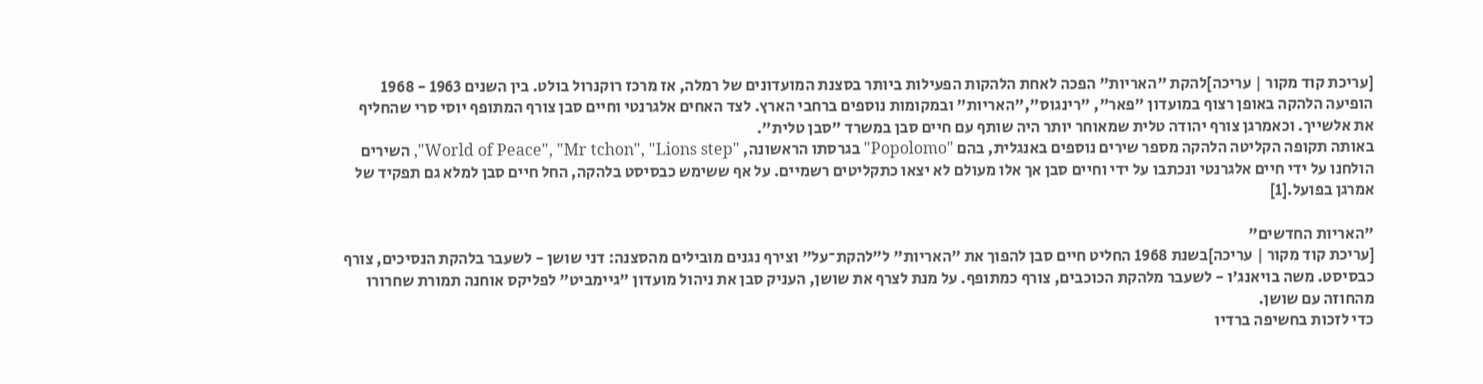[עריכת קוד מקור | עריכה]להקת "האריות" הפכה לאחת הלהקות הפעילות ביותר בסצנת המועדונים של רמלה, אז מרכז רוקנרול בולט. בין השנים 1963 - 1968 הופיעה הלהקה באופן רצוף במועדון "פאר", "רינגוס","האריות" ובמקומות נוספים ברחבי הארץ. לצד האחים אלגרנטי וחיים סבן צורף המתופף יוסי סרי שהחליף את אלשייך. וכאמרגן צורף יהודה טלית שמאוחר יותר היה שותף עם חיים סבן במשרד "סבן טלית".
באותה תקופה הקליטה הלהקה מספר שירים נוספים באנגלית, בהם "Popolomo" בגרסתו הראשונה, "World of Peace", "Mr tchon", "Lions step", השירים הולחנו על ידי חיים אלגרנטי ונכתבו על ידי וחיים סבן אך אלו מעולם לא יצאו כתקליטים רשמיים. על אף ששימש כבסיסט בלהקה, החל חיים סבן למלא גם תפקיד של אמרגן בפועל.[1]

"האריות החדשים"
[עריכת קוד מקור | עריכה]בשנת 1968 החליט חיים סבן להפוך את "האריות" ל"להקת־על" וצירף נגנים מובילים מהסצנה: דני שושן - לשעבר בלהקת הנסיכים, צורף כבסיסט. משה בויאנג'ו - לשעבר מלהקת הכוכבים, צורף כמתופף. על מנת לצרף את שושן, העניק סבן את ניהול מועדון "גיימביט" לפליקס אוחנה תמורת שחרורו מהחוזה עם שושן.
כדי לזכות בחשיפה ברדיו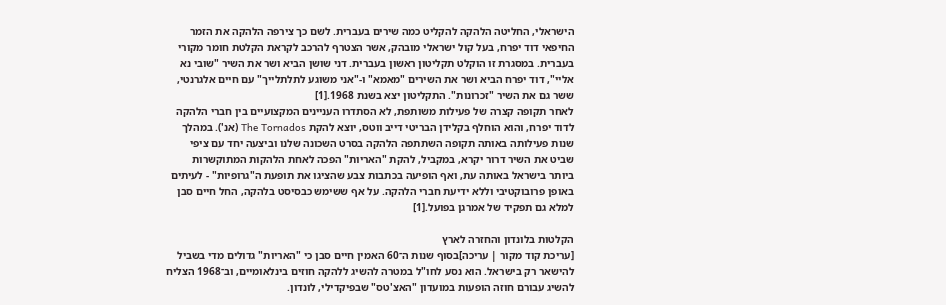הישראלי, החליטה הלהקה להקליט כמה שירים בעברית. לשם כך צירפה הלהקה את הזמר החיפאי דוד יפרח, בעל קול ישראלי מובהק, אשר הצטרף להרכב לקראת הקלטת חומר מקורי בעברית. במסגרת זו הוקלט תקליטון ראשון בעברית. דני שושן הביא ושר את השיר "שובי נא אליי", דוד יפרח הביא ושר את השירים "מאמא" ו-"אני משוגע לתלתלייך" עם חיים אלגרנטי, ששר גם את השיר "זכרונות". התקליטון יצא בשנת 1968.[1]
לאחר תקופה קצרה של פעילות משותפת, לא הסתדרו העניינים המקצועיים בין חברי הלהקה לדוד יפרח, והוא הוחלף בקלידן הבריטי דייב ווטס, יוצא להקת The Tornados (אנ'). במהלך שנות פעילותה באותה תקופה השתתפה הלהקה בסרט השכונה שלנו וביצעה יחד עם ציפי שביט את השיר דרור יקרא, במקביל, להקת "האריות" הפכה לאחת הלהקות המתוקשרות ביותר בישראל באותה עת, ואף הופיעה בכתבות צבע שהציגו את תופעת ה"גרופיות" - לעיתים באופן פרובוקטיבי וללא ידיעת חברי הלהקה. על אף ששימש כבסיסט בלהקה, החל חיים סבן למלא גם תפקיד של אמרגן בפועל.[1]

הקלטות בלונדון והחזרה לארץ
[עריכת קוד מקור | עריכה]בסוף שנות ה־60 האמין חיים סבן כי "האריות" גדולים מדי בשביל להישאר רק בישראל. הוא נסע לחו"ל במטרה להשיג ללהקה חוזים בינלאומיים, וב־1968 הצליח להשיג עבורם חוזה הופעות במועדון "האצ'טס" שבפיקדילי, לונדון.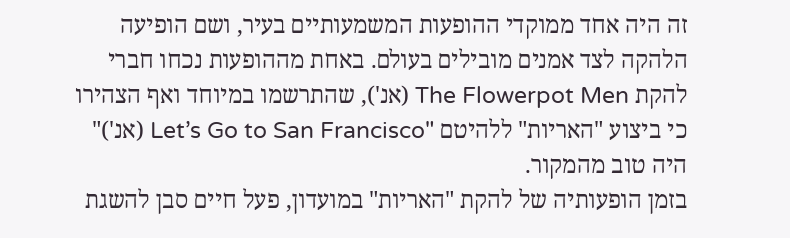זה היה אחד ממוקדי ההופעות המשמעותיים בעיר, ושם הופיעה הלהקה לצד אמנים מובילים בעולם. באחת מההופעות נכחו חברי להקת The Flowerpot Men (אנ'), שהתרשמו במיוחד ואף הצהירו כי ביצוע "האריות" ללהיטם "Let’s Go to San Francisco (אנ')" היה טוב מהמקור.
בזמן הופעותיה של להקת "האריות" במועדון, פעל חיים סבן להשגת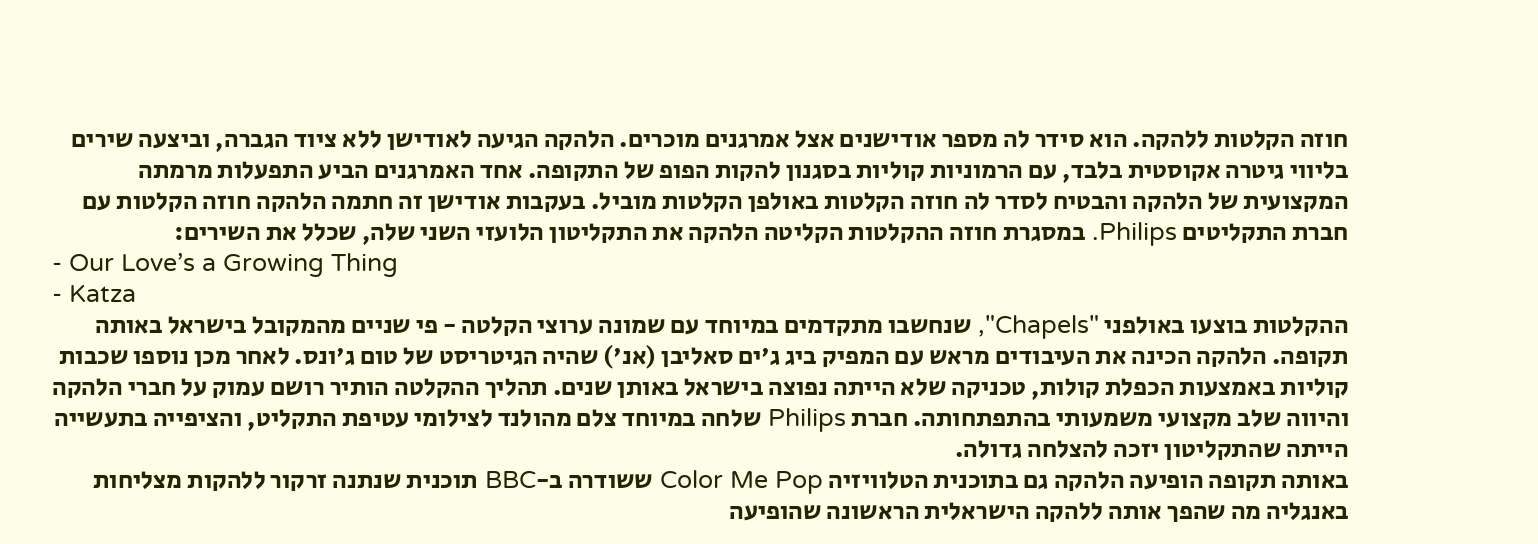חוזה הקלטות ללהקה. הוא סידר לה מספר אודישנים אצל אמרגנים מוכרים. הלהקה הגיעה לאודישן ללא ציוד הגברה, וביצעה שירים בליווי גיטרה אקוסטית בלבד, עם הרמוניות קוליות בסגנון להקות הפופ של התקופה. אחד האמרגנים הביע התפעלות מרמתה המקצועית של הלהקה והבטיח לסדר לה חוזה הקלטות באולפן הקלטות מוביל. בעקבות אודישן זה חתמה הלהקה חוזה הקלטות עם חברת התקליטים Philips. במסגרת חוזה ההקלטות הקליטה הלהקה את התקליטון הלועזי השני שלה, שכלל את השירים:
- Our Love’s a Growing Thing
- Katza
ההקלטות בוצעו באולפני "Chapels", שנחשבו מתקדמים במיוחד עם שמונה ערוצי הקלטה - פי שניים מהמקובל בישראל באותה תקופה. הלהקה הכינה את העיבודים מראש עם המפיק ביג ג'ים סאליבן (אנ') שהיה הגיטריסט של טום ג'ונס. לאחר מכן נוספו שכבות קוליות באמצעות הכפלת קולות, טכניקה שלא הייתה נפוצה בישראל באותן שנים. תהליך ההקלטה הותיר רושם עמוק על חברי הלהקה והיווה שלב מקצועי משמעותי בהתפתחותה. חברת Philips שלחה במיוחד צלם מהולנד לצילומי עטיפת התקליט, והציפייה בתעשייה הייתה שהתקליטון יזכה להצלחה גדולה.
באותה תקופה הופיעה הלהקה גם בתוכנית הטלוויזיה Color Me Pop ששודרה ב-BBC תוכנית שנתנה זרקור ללהקות מצליחות באנגליה מה שהפך אותה ללהקה הישראלית הראשונה שהופיעה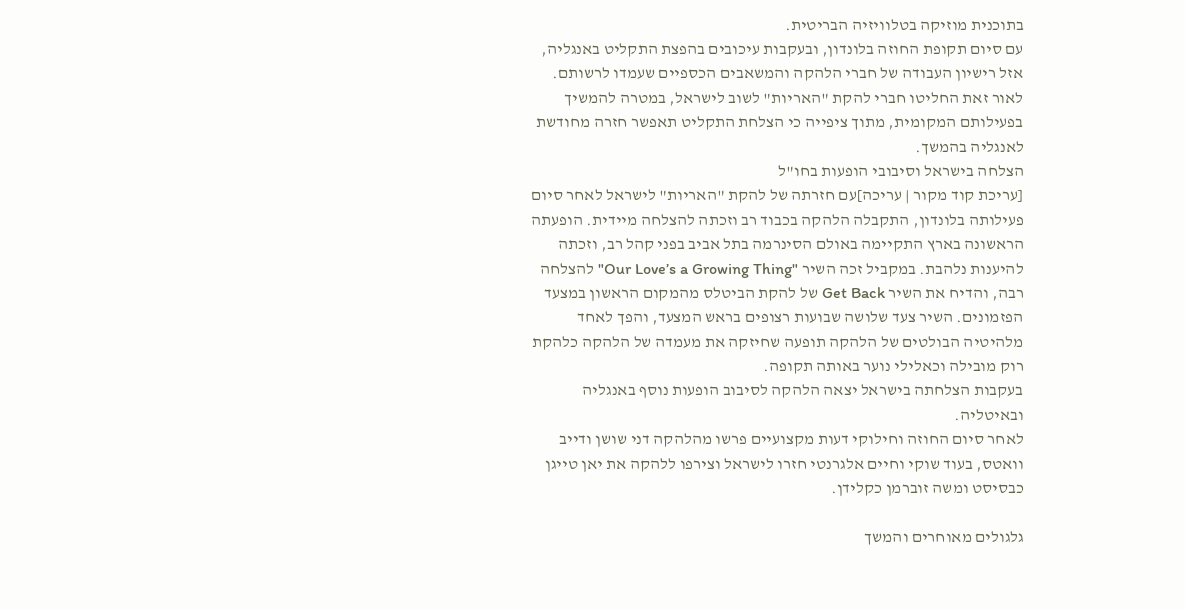בתוכנית מוזיקה בטלוויזיה הבריטית.
עם סיום תקופת החוזה בלונדון, ובעקבות עיכובים בהפצת התקליט באנגליה, אזל רישיון העבודה של חברי הלהקה והמשאבים הכספיים שעמדו לרשותם. לאור זאת החליטו חברי להקת "האריות" לשוב לישראל, במטרה להמשיך בפעילותם המקומית, מתוך ציפייה כי הצלחת התקליט תאפשר חזרה מחודשת לאנגליה בהמשך.
הצלחה בישראל וסיבובי הופעות בחו"ל
[עריכת קוד מקור | עריכה]עם חזרתה של להקת "האריות" לישראל לאחר סיום פעילותה בלונדון, התקבלה הלהקה בכבוד רב וזכתה להצלחה מיידית. הופעתה הראשונה בארץ התקיימה באולם הסינרמה בתל אביב בפני קהל רב, וזכתה להיענות נלהבת. במקביל זכה השיר "Our Love’s a Growing Thing" להצלחה רבה, והדיח את השיר Get Back של להקת הביטלס מהמקום הראשון במצעד הפזמונים. השיר צעד שלושה שבועות רצופים בראש המצעד, והפך לאחד מלהיטיה הבולטים של הלהקה תופעה שחיזקה את מעמדה של הלהקה כלהקת רוק מובילה וכאלילי נוער באותה תקופה.
בעקבות הצלחתה בישראל יצאה הלהקה לסיבוב הופעות נוסף באנגליה ובאיטליה.
לאחר סיום החוזה וחילוקי דעות מקצועיים פרשו מהלהקה דני שושן ודייב וואטס, בעוד שוקי וחיים אלגרנטי חזרו לישראל וצירפו ללהקה את יאן טייגן כבסיסט ומשה זוברמן כקלידן.

גלגולים מאוחרים והמשך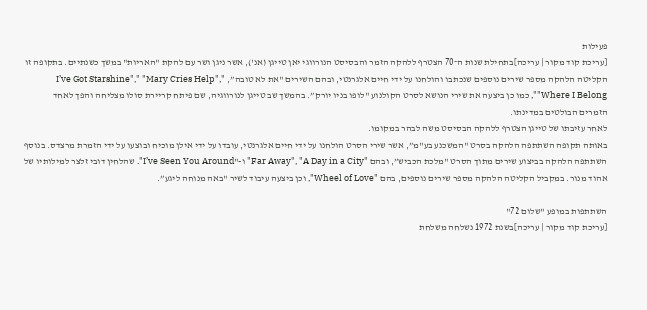פעילות
[עריכת קוד מקור | עריכה]בתחילת שנות ה־70 הצטרף ללהקה הזמר והבסיסט הנורווגי יאן טייגן (אנ'), אשר ניגן ושר עם להקת "האריות" במשך כשנתיים. בתקופה זו הקליטה הלהקה מספר שירים נוספים שנכתבו והולחנו על ידי חיים אלגרנטי, ובהם השירים "את לא טובה”, "I’ve Got Starshine"," "Mary Cries Help", "Where I Belong", כמו כן ביצעה את שירי הנושא לסרט הקולנוע "לופו בניו יורק”. בהמשך שב טייגן לנורווגיה, שם פיתח קריירת סולו מצליחה והפך לאחד הזמרים הבולטים במדינתו.
לאחר עזיבתו של טייגן הצטרף ללהקה הבסיסט משה לבהר במקומו.
באותה תקופה השתתפה הלהקה בסרט "המשכנע בע"מ”, אשר שירי הסרט הולחנו על ידי חיים אלגרנטי, עובדו על ידי אילן מוכיח ובוצעו על ידי הזמרת מרצדס. בנוסף השתתפה הלהקה בביצוע שירים מתוך הסרט "מלכת הכביש”, ובהם "Far Away", "A Day in a City" ו-"I’ve Seen You Around". שהלחין דובי זלצר למילותיו של אהוד מנור. במקביל הקליטה הלהקה מספר שירים נוספים, בהם "Wheel of Love", וכן ביצעה עיבוד לשיר "באה מנוחה ליגע”.

השתתפות במופע "שלום 72"
[עריכת קוד מקור | עריכה]בשנת 1972 נשלחה משלחת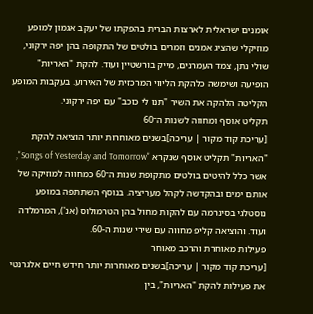אומנים ישראלית לארצות הברית בהפקתו של יעקב אגמון למופע מוזיקלי שהציג אמנים וזמרים בולטים של התקופה בהן יפה ירקוני, שולי נתן, צמד העמרנים, מייק בורשטיין ועוד. להקת "האריות" הופיעה ושימשה כלהקת הליווי המרכזית של האירוע. בעקבות המופע הקליטה הלהקה את השיר "תנו לי כוכב" עם יפה ירקוני.
תקליט אוסף ומחווה לשנות ה־60
[עריכת קוד מקור | עריכה]בשנים מאוחרות יותר הוציאה להקת "האריות" תקליט אוסף שנקרא "Songs of Yesterday and Tomorrow", אשר כלל להיטים בולטים מתקופת שנות ה־60 כמחווה למוזיקה של אותם ימים ובהקדשה לקהל מעריציה. בנוסף השתתפה במופע נוסטלגי בסינרמה עם להקות מחול בהן הטרמולוס (אנ'), המרמלדה ועוד. והוציאה קליפ מחווה עם שירי שנות ה-60.
פעילות מאוחרת והרכב מאוחר
[עריכת קוד מקור | עריכה]בשנים מאוחרות יותר חידש חיים אלגרנטי את פעילות להקת "האריות", בין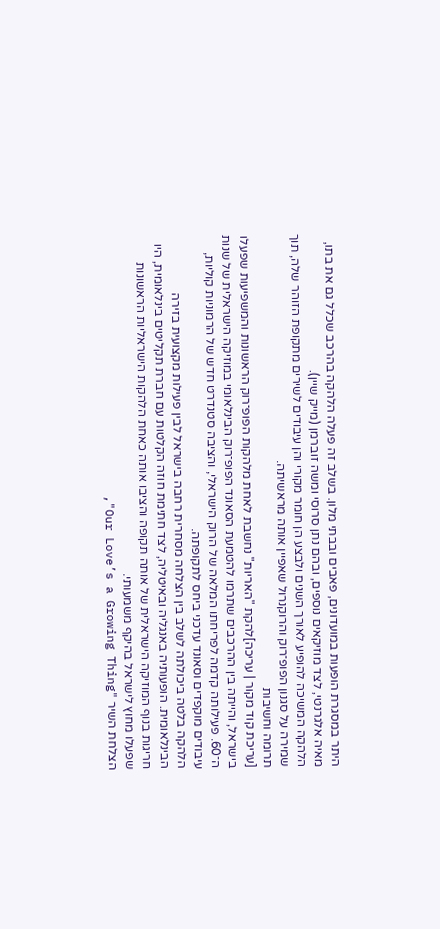היתר במסגרת הופעות במועדונים, פאבים ובבתי מלון. בשלב זה פעלה הלהקה בהרכב שכלל גם את בתו, מאיה אלגרנטי, לצד מוזיקאים נוספים, ובהם נתן סרוסי ומשה זוברמן (מייק שיין).
הלהקה המשיכה להופיע לאורך השנים ולבצע הן חומר מקורי והן עיבודים לשירים מתקופת הזוהר שלה, תוך שמירה על סגנון הפופ־רוק והרוקנרול שאפיין אותה מראשיתה.
תרומה וחשיבות
[עריכת קוד מקור | עריכה]להקת "האריות" נחשבת לאחת מלהקות הפופ־רוק הראשונות והמשפיעות שפעלו בישראל, והייתה בין ההרכבים שתרמו להטמעת הסאונד הפופ־רוק הבינלאומי במוזיקה הישראלית של שנות ה־60. פעילותה קדמה לפריחתו המלאה של הרוק הישראלי, והציבה סטנדרט חדש של הרמוניות קוליות, עיבודים מוקפדים וסאונד עדכני ביחס לתקופתה.
הלהקה בלטה ביכולתה לשלב בין הצלחה מסחרית רחבה בישראל לבין פעילות מקצועית בזירה הבינלאומית. הופעותיה באנגליה ובאיטליה, לצד חתימת חוזה הקלטות עם חברת תקליטים בינלאומית, היו חריגות בנוף המוזיקה הישראלית של אותה תקופה והציבו אותה כאחת הלהקות הישראליות הראשונות שפעלו מחוץ לישראל בהיקף משמעותי.
הצלחת השיר "Our Love’s a Growing Thing",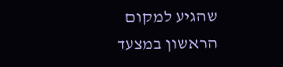שהגיע למקום הראשון במצעד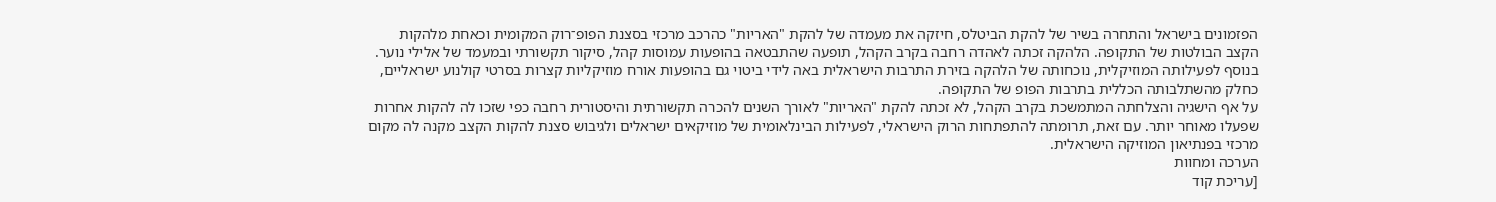הפזמונים בישראל והתחרה בשיר של להקת הביטלס, חיזקה את מעמדה של להקת "האריות" כהרכב מרכזי בסצנת הפופ־רוק המקומית וכאחת מלהקות הקצב הבולטות של התקופה. הלהקה זכתה לאהדה רחבה בקרב הקהל, תופעה שהתבטאה בהופעות עמוסות קהל, סיקור תקשורתי ובמעמד של אלילי נוער.
בנוסף לפעילותה המוזיקלית, נוכחותה של הלהקה בזירת התרבות הישראלית באה לידי ביטוי גם בהופעות אורח מוזיקליות קצרות בסרטי קולנוע ישראליים, כחלק מהשתלבותה הכללית בתרבות הפופ של התקופה.
על אף הישגיה והצלחתה המתמשכת בקרב הקהל, לא זכתה להקת "האריות" לאורך השנים להכרה תקשורתית והיסטורית רחבה כפי שזכו לה להקות אחרות שפעלו מאוחר יותר. עם זאת, תרומתה להתפתחות הרוק הישראלי, לפעילות הבינלאומית של מוזיקאים ישראלים ולגיבוש סצנת להקות הקצב מקנה לה מקום מרכזי בפנתיאון המוזיקה הישראלית.
הערכה ומחוות
[עריכת קוד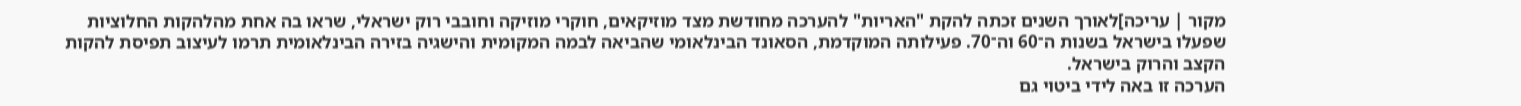מקור | עריכה]לאורך השנים זכתה להקת "האריות" להערכה מחודשת מצד מוזיקאים, חוקרי מוזיקה וחובבי רוק ישראלי, שראו בה אחת מהלהקות החלוציות שפעלו בישראל בשנות ה־60 וה־70. פעילותה המוקדמת, הסאונד הבינלאומי שהביאה לבמה המקומית והישגיה בזירה הבינלאומית תרמו לעיצוב תפיסת להקות הקצב והרוק בישראל.
הערכה זו באה לידי ביטוי גם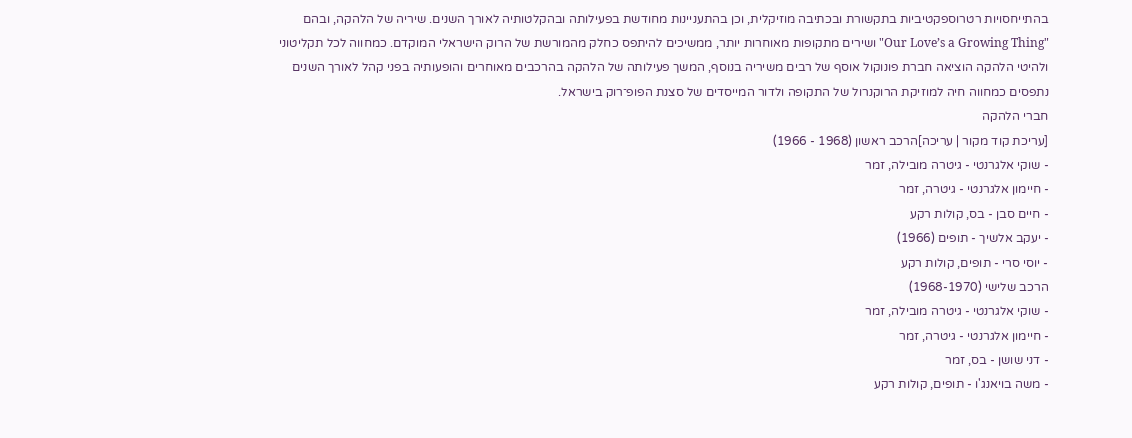בהתייחסויות רטרוספקטיביות בתקשורת ובכתיבה מוזיקלית, וכן בהתעניינות מחודשת בפעילותה ובהקלטותיה לאורך השנים. שיריה של הלהקה, ובהם "Our Love’s a Growing Thing" ושירים מתקופות מאוחרות יותר, ממשיכים להיתפס כחלק מהמורשת של הרוק הישראלי המוקדם. כמחווה לכל תקליטוני ולהיטי הלהקה הוציאה חברת פונוקול אוסף של רבים משיריה בנוסף, המשך פעילותה של הלהקה בהרכבים מאוחרים והופעותיה בפני קהל לאורך השנים נתפסים כמחווה חיה למוזיקת הרוקנרול של התקופה ולדור המייסדים של סצנת הפופ־רוק בישראל.
חברי הלהקה
[עריכת קוד מקור | עריכה]הרכב ראשון (1968 - 1966)
- שוקי אלגרנטי - גיטרה מובילה, זמר
- חיימון אלגרנטי - גיטרה, זמר
- חיים סבן - בס, קולות רקע
- יעקב אלשיך - תופים (1966)
- יוסי סרי - תופים, קולות רקע
הרכב שלישי (1968-1970)
- שוקי אלגרנטי - גיטרה מובילה, זמר
- חיימון אלגרנטי - גיטרה, זמר
- דני שושן - בס, זמר
- משה בויאנג'ו - תופים, קולות רקע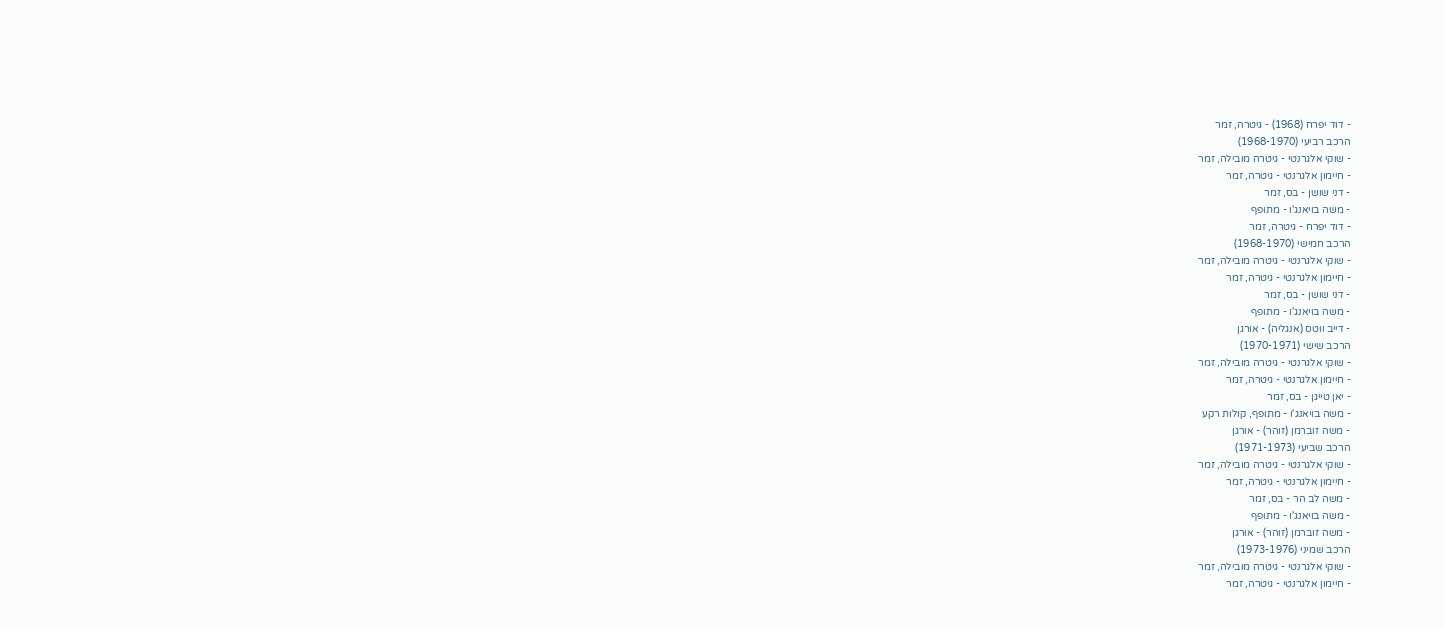- דוד יפרח (1968) - גיטרה, זמר
הרכב רביעי (1968-1970)
- שוקי אלגרנטי - גיטרה מובילה, זמר
- חיימון אלגרנטי - גיטרה, זמר
- דני שושן - בס, זמר
- משה בויאנג'ו - מתופף
- דוד יפרח - גיטרה, זמר
הרכב חמישי (1968-1970)
- שוקי אלגרנטי - גיטרה מובילה, זמר
- חיימון אלגרנטי - גיטרה, זמר
- דני שושן - בס, זמר
- משה בויאנג'ו - מתופף
- דייב ווטס (אנגליה) - אורגן
הרכב שישי (1970-1971)
- שוקי אלגרנטי - גיטרה מובילה, זמר
- חיימון אלגרנטי - גיטרה, זמר
- יאן טייגן - בס, זמר
- משה בויאנג'ו - מתופף, קולות רקע
- משה זוברמן (זוהר) - אורגן
הרכב שביעי (1971-1973)
- שוקי אלגרנטי - גיטרה מובילה, זמר
- חיימון אלגרנטי - גיטרה, זמר
- משה לב הר - בס, זמר
- משה בויאנג'ו - מתופף
- משה זוברמן (זוהר) - אורגן
הרכב שמיני (1973-1976)
- שוקי אלגרנטי - גיטרה מובילה, זמר
- חיימון אלגרנטי - גיטרה, זמר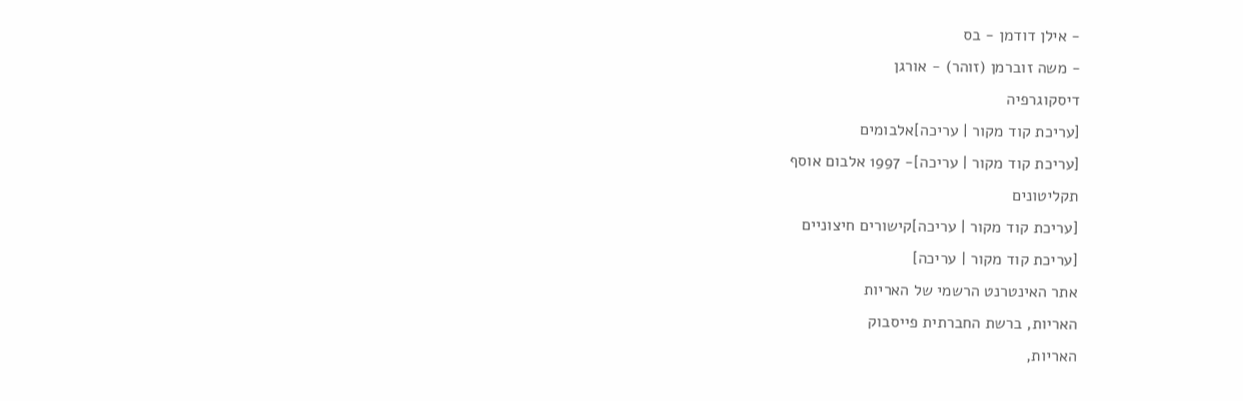- אילן דודמן - בס
- משה זוברמן (זוהר) - אורגן
דיסקוגרפיה
[עריכת קוד מקור | עריכה]אלבומים
[עריכת קוד מקור | עריכה]- 1997 אלבום אוסף
תקליטונים
[עריכת קוד מקור | עריכה]קישורים חיצוניים
[עריכת קוד מקור | עריכה]
אתר האינטרנט הרשמי של האריות
האריות, ברשת החברתית פייסבוק
האריות,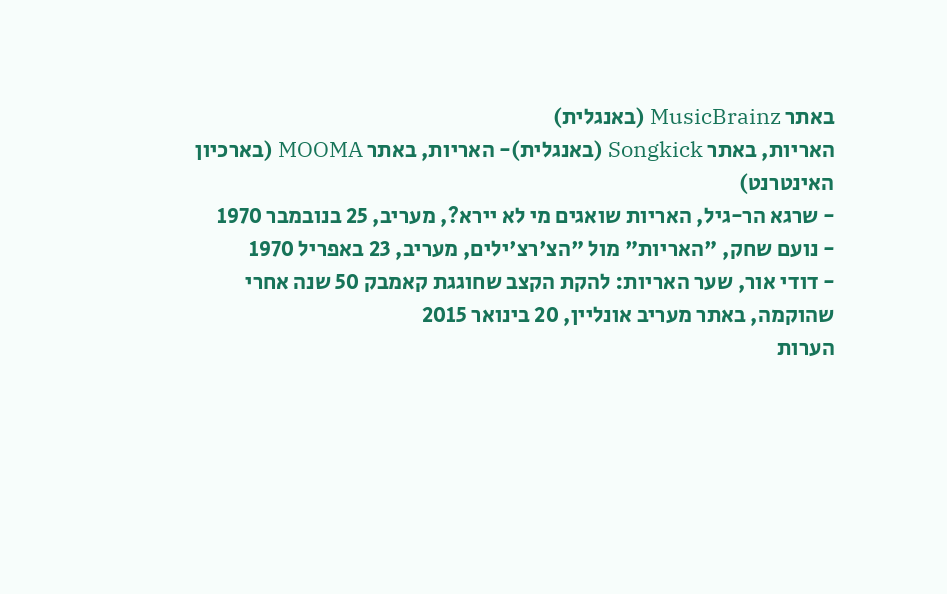באתר MusicBrainz (באנגלית)
האריות, באתר Songkick (באנגלית)- האריות, באתר MOOMA (בארכיון האינטרנט)
- שרגא הר-גיל, האריות שואגים מי לא יירא?, מעריב, 25 בנובמבר 1970
- נועם שחק, "האריות" מול "הצ'רצ'ילים, מעריב, 23 באפריל 1970
- דודי אור, שער האריות: להקת הקצב שחוגגת קאמבק 50 שנה אחרי שהוקמה, באתר מעריב אונליין, 20 בינואר 2015
הערות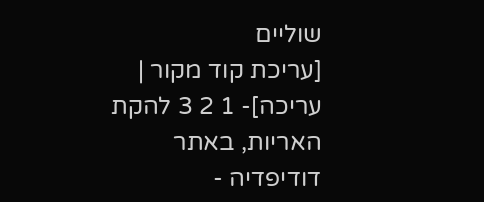שוליים
[עריכת קוד מקור | עריכה]- 1 2 3 להקת האריות, באתר דודיפדיה -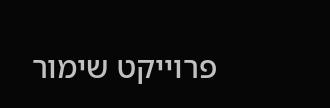פרוייקט שימור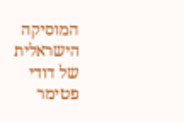המוסיקה הישראלית של דודי פטימר